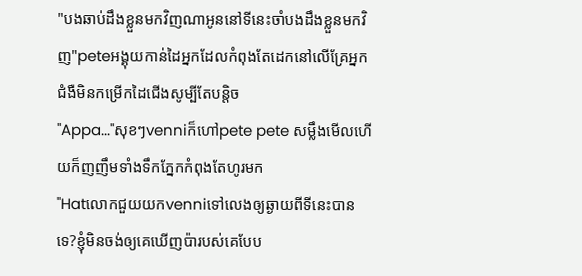"បងឆាប់ដឹងខ្លួនមកវិញណាអូននៅទីនេះចាំបងដឹងខ្លួនមកវិញ"peteអង្គុយកាន់ដៃអ្នកដែលកំពុងតែដេកនៅលើគ្រែអ្នកជំងឺមិនកម្រើកដៃជើងសូម្បីតែបន្តិច
"Appa..."សុខៗvenniក៏ហៅpete pete សម្លឹងមើលហើយក៏ញញឹមទាំងទឹកភ្នែកកំពុងតែហូរមក
"Hatលោកជួយយកvenniទៅលេងឲ្យឆ្ងាយពីទីនេះបានទេ?ខ្ញុំមិនចង់ឲ្យគេឃើញប៉ារបស់គេបែប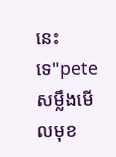នេះទេ"peteសម្លឹងមើលមុខ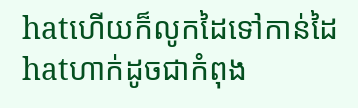hatហើយក៏លូកដៃទៅកាន់ដៃhatហាក់ដូចជាកំពុង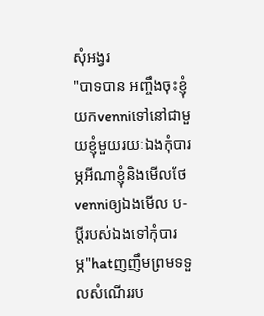សុំអង្វរ
"បាទបាន អញ្ចឹងចុះខ្ញុំយកvenniទៅនៅជាមួយខ្ញុំមួយរយៈឯងកុំបារម្ភអីណាខ្ញុំនិងមើលថែvenniឲ្យឯងមើល ប-ប្ដីរបស់ឯងទៅកុំបារម្ភ"hatញញឹមព្រមទទួលសំណើររប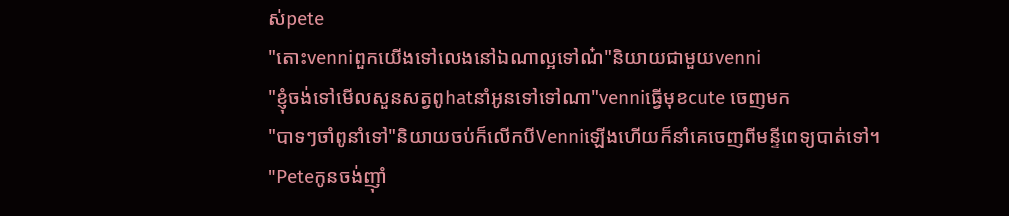ស់pete
"តោះvenniពួកយើងទៅលេងនៅឯណាល្អទៅណ៎"និយាយជាមួយvenni
"ខ្ញុំចង់ទៅមើលសួនសត្វពូhatនាំអូនទៅទៅណា"venniធ្វើមុខcute ចេញមក
"បាទៗចាំពូនាំទៅ"និយាយចប់ក៏លើកបីVenniឡើងហើយក៏នាំគេចេញពីមន្ទីពេទ្យបាត់ទៅ។
"Peteកូនចង់ញ៉ាំ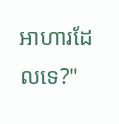អាហារដែលទេ?"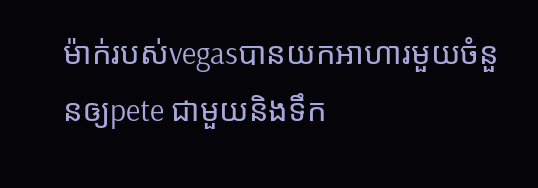ម៉ាក់របស់vegasបានយកអាហារមួយចំនួនឲ្យpete ជាមួយនិងទឹក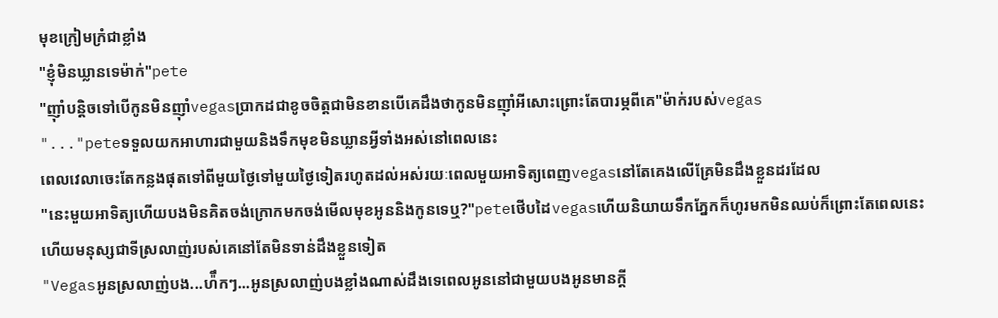មុខក្រៀមក្រំជាខ្លាំង
"ខ្ញុំមិនឃ្លានទេម៉ាក់"pete
"ញ៉ាំបន្តិចទៅបើកូនមិនញ៉ាំvegasប្រាកដជាខូចចិត្តជាមិនខានបើគេដឹងថាកូនមិនញ៉ាំអីសោះព្រោះតែបារម្ភពីគេ"ម៉ាក់របស់vegas
"..."peteទទួលយកអាហារជាមួយនិងទឹកមុខមិនឃ្លានអ្វីទាំងអស់នៅពេលនេះ
ពេលវេលាចេះតែកន្លងផុតទៅពីមួយថ្ងៃទៅមួយថ្ងៃទៀតរហូតដល់អស់រយៈពេលមួយអាទិត្យពេញvegasនៅតែគេងលើគ្រែមិនដឹងខ្លួនដរដែល
"នេះមួយអាទិត្យហើយបងមិនគិតចង់ក្រោកមកចង់មើលមុខអូននិងកូនទេឬ?"peteថើបដៃvegasហើយនិយាយទឹកភ្នែកក៏ហូរមកមិនឈប់ក៏ព្រោះតែពេលនេះហើយមនុស្សជាទីស្រលាញ់របស់គេនៅតែមិនទាន់ដឹងខ្លួនទៀត
"Vegasអូនស្រលាញ់បង...ហ៉ឹកៗ...អូនស្រលាញ់បងខ្លាំងណាស់ដឹងទេពេលអូននៅជាមួយបងអូនមានក្ដី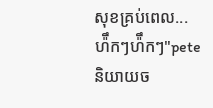សុខគ្រប់ពេល...ហ៉ឹកៗហ៉ឹកៗ"peteនិយាយច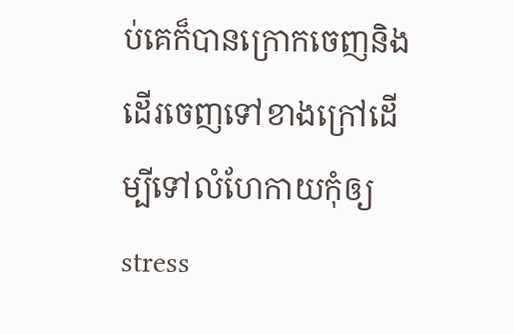ប់គេក៏បានក្រោកចេញនិងដើរចេញទៅខាងក្រៅដើម្បីទៅលំហែកាយកុំឲ្យ stress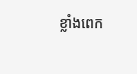ខ្លាំងពេក